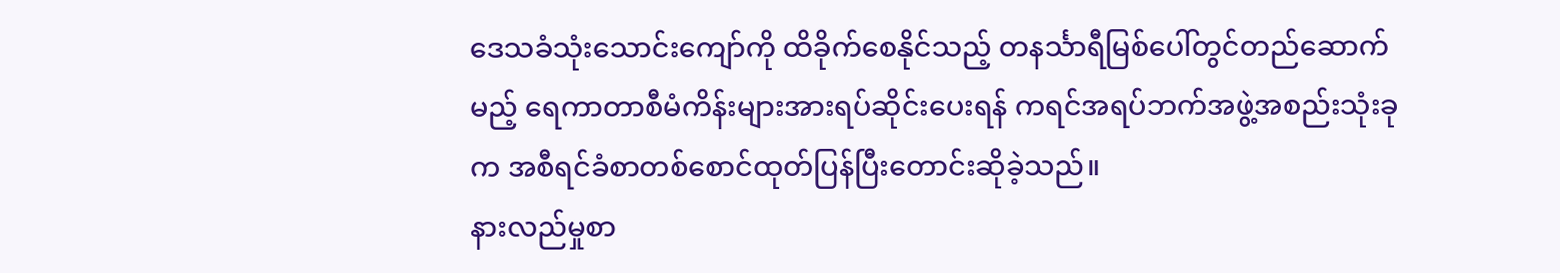ဒေသခံသုံးသောင်းကျော်ကို ထိခိုက်စေနိုင်သည့် တနင်္သာရီမြစ်ပေါ်တွင်တည်ဆောက်မည့် ရေကာတာစီမံကိန်းများအားရပ်ဆိုင်းပေးရန် ကရင်အရပ်ဘက်အဖွဲ့အစည်းသုံးခုက အစီရင်ခံစာတစ်စောင်ထုတ်ပြန်ပြီးတောင်းဆိုခဲ့သည်။
နားလည်မှုစာ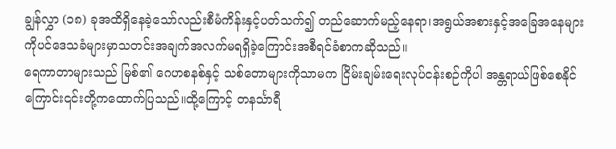ချွန်လွှာ (၁၈) ခုအထိရှိနေခဲ့သော်လည်းစီမံကိန်းနှင့်ပတ်သက်၍ တည်ဆောက်မည့်နေရာ၊အရွယ်အစားနှင့်အခြေအနေများကိုပင်ဒေသခံများမှာသတင်းအချက်အလက်မရရှိခဲ့ကြောင်းအစီရင်ခံစာကဆိုသည်။
ရေကာတာများသည် မြစ်၏ ဂေဟစနစ်နှင့် သစ်တောများကိုသာမက ငြိမ်းချမ်းရေးလုပ်ငန်းစဉ်ကိုပါ အန္တရာယ်ဖြစ်စေနိုင်ကြောင်း၎င်းတို့ကထောက်ပြသည်။ထို့ကြောင့် တနင်္သာရီ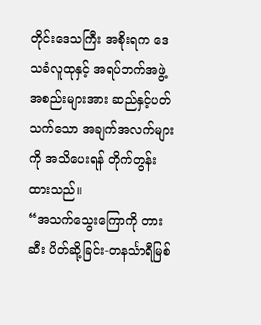တိုင်းဒေသကြီး အစိုးရက ဒေသခံလူထုနှင့် အရပ်ဘက်အဖွဲ့အစည်းများအား ဆည်နှင့်ပတ်သက်သော အချက်အလက်များကို အသိပေးရန် တိုက်တွန်းထားသည်။
“အသက်သွေးကြောကို တားဆီး ပိတ်ဆို့ခြင်း-တနင်္သာရီမြစ်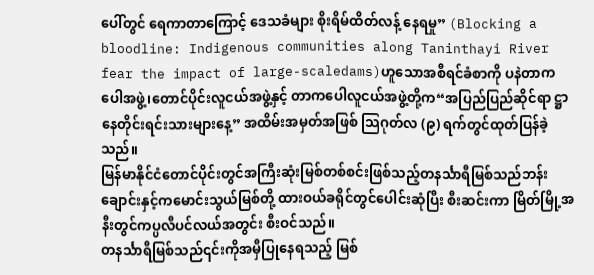ပေါ်တွင် ရေကာတာကြောင့် ဒေသခံများ စိုးရိမ်ထိတ်လန့် နေရမှု” (Blocking a bloodline: Indigenous communities along Taninthayi River fear the impact of large-scaledams)ဟူသောအစီရင်ခံစာကို ပနဲတာကပေါအဖွဲ့၊တောင်ပိုင်းလူငယ်အဖွဲ့နှင့် တာကပေါလူငယ်အဖွဲ့တို့က“အပြည်ပြည်ဆိုင်ရာ ဋ္ဌာနေတိုင်းရင်းသားများနေ့” အထိမ်းအမှတ်အဖြစ် သြဂုတ်လ (၉) ရက်တွင်ထုတ်ပြန်ခဲ့သည်။
မြန်မာနိုင်ငံတောင်ပိုင်းတွင်အကြီးဆုံးမြစ်တစ်စင်းဖြစ်သည့်တနင်္သာရီမြစ်သည်ဘန်းချောင်းနှင့်ကမောင်းသွယ်မြစ်တို့ ထားဝယ်ခရိုင်တွင်ပေါင်းဆုံပြီး စီးဆင်းကာ မြိတ်မြို့အနီးတွင်ကပ္ပလီပင်လယ်အတွင်း စီးဝင်သည်။
တနင်္သာရီမြစ်သည်၎င်းကိုအမှီပြုနေရသည့် မြစ်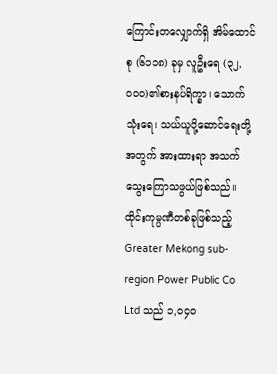ကြောင်းတလျှောက်ရှိ အိမ်ထောင်စု (၆၁၁၈) ခုမှ လူဦးရေ (၃၂,၀၀၀)၏စားနပ်ရိက္ခာ၊ သောက်သုံးရေ၊ သယ်ယူပို့ဆောင်ရေးတို့အတွက် အားထားရာ အသက်သွေးကြောသဖွယ်ဖြစ်သည်။ ထိုင်းကုမ္ပဏီတစ်ခုဖြစ်သည့် Greater Mekong sub-region Power Public Co Ltd သည် ၁,၀၄၀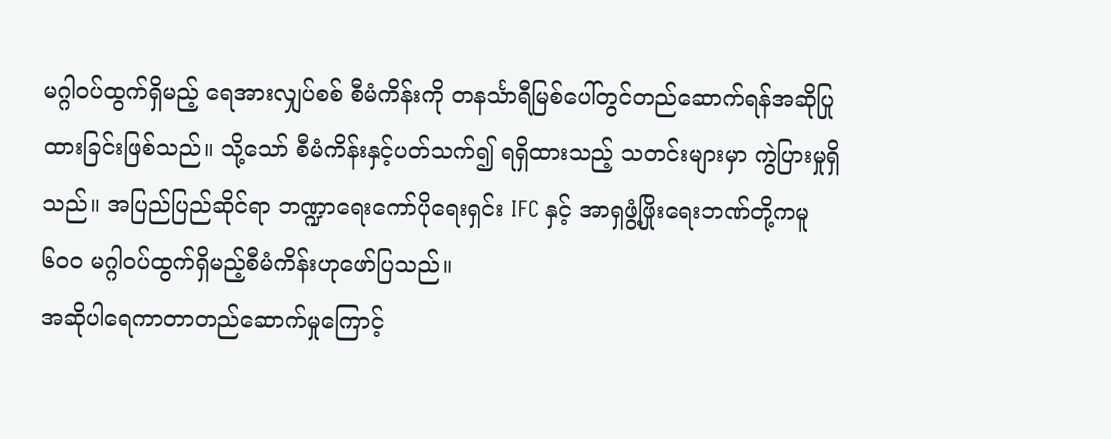မဂ္ဂါဝပ်ထွက်ရှိမည့် ရေအားလျှပ်စစ် စီမံကိန်းကို တနင်္သာရီမြစ်ပေါ်တွင်တည်ဆောက်ရန်အဆိုပြုထားခြင်းဖြစ်သည်။ သို့သော် စီမံကိန်းနှင့်ပတ်သက်၍ ရရှိထားသည့် သတင်းများမှာ ကွဲပြားမှုရှိသည်။ အပြည်ပြည်ဆိုင်ရာ ဘဏ္ဍာရေးကော်ပိုရေးရှင်း IFC နှင့် အာရှဖွံ့ဖြိုးရေးဘဏ်တို့ကမူ ၆၀၀ မဂ္ဂါဝပ်ထွက်ရှိမည့်စီမံကိန်းဟုဖော်ပြသည်။
အဆိုပါရေကာတာတည်ဆောက်မှုကြောင့်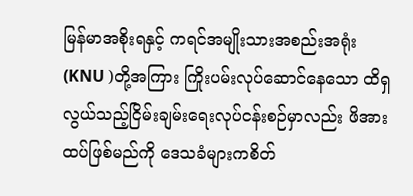မြန်မာအစိုးရနှင့် ကရင်အမျိုးသားအစည်းအရုံး(KNU )တို့အကြား ကြိုးပမ်းလုပ်ဆောင်နေသော ထိရှလွယ်သည့်ငြိမ်းချမ်းရေးလုပ်ငန်းစဉ်မှာလည်း ဖိအားထပ်ဖြစ်မည်ကို ဒေသခံများကစိတ်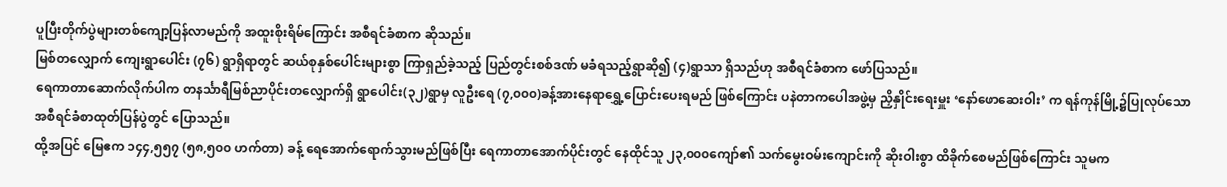ပူပြီးတိုက်ပွဲများတစ်ကျော့ပြန်လာမည်ကို အထူးစိုးရိမ်ကြောင်း အစီရင်ခံစာက ဆိုသည်။
မြစ်တလျှောက် ကျေးရွာပေါင်း (၇၆) ရွာရှိရာတွင် ဆယ်စုနှစ်ပေါင်းများစွာ ကြာရှည်ခဲ့သည့် ပြည်တွင်းစစ်ဒဏ် မခံရသည့်ရွာဆို၍ (၄)ရွာသာ ရှိသည်ဟု အစီရင်ခံစာက ဖော်ပြသည်။
ရေကာတာဆောက်လိုက်ပါက တနင်္သာရီမြစ်ညာပိုင်းတလျှောက်ရှိ ရွာပေါင်း(၃၂)ရွာမှ လူဦးရေ (၇,၀၀၀)ခန့်အားနေရာရွှေ့ပြောင်းပေးရမည် ဖြစ်ကြောင်း ပနဲတာကပေါအဖွဲ့မှ ညှိနှိုင်းရေးမှူး ‘နော်ဖောဆေးဝါး’ က ရန်ကုန်မြို့၌ပြုလုပ်သောအစီရင်ခံစာထုတ်ပြန်ပွဲတွင် ပြောသည်။
ထို့အပြင် မြေဧက ၁၄၄,၅၅၇ (၅၈,၅၀၀ ဟက်တာ) ခန့် ရေအောက်ရောက်သွားမည်ဖြစ်ပြီး ရေကာတာအောက်ပိုင်းတွင် နေထိုင်သူ ၂၃,၀၀၀ကျော်၏ သက်မွေးဝမ်းကျောင်းကို ဆိုးဝါးစွာ ထိခိုက်စေမည်ဖြစ်ကြောင်း သူမက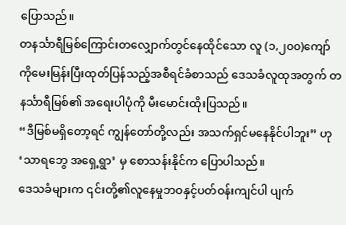ပြောသည်။
တနင်္သာရီမြစ်ကြောင်းတလျှောက်တွင်နေထိုင်သော လူ (၁,၂၀၀)ကျော်ကိုမေးမြန်းပြီးထုတ်ပြန်သည့်အစီရင်ခံစာသည် ဒေသခံလူထုအတွက် တနင်္သာရီမြစ်၏ အရေးပါပုံကို မီးမောင်းထိုးပြသည်။
“ဒီမြစ်မရှိတော့ရင် ကျွန်တော်တို့လည်း အသက်ရှင်မနေနိုင်ပါဘူး” ဟု ‘သာရဘွေ အရှေ့ရွာ’ မှ စောသန်းနိုင်က ပြောပါသည်။
ဒေသခံများက ၎င်းတို့၏လူနေမှုဘဝနှင့်ပတ်ဝန်းကျင်ပါ ပျက်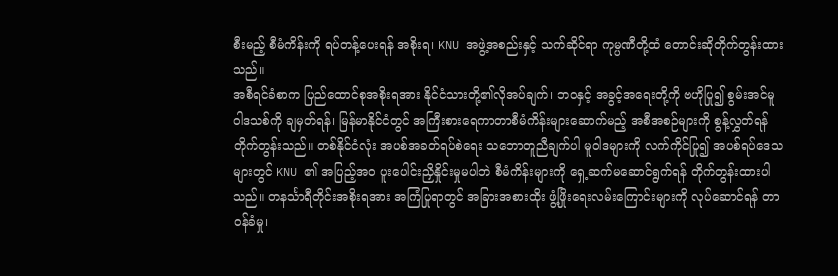စီးမည့် စီမံကိန်းကို ရပ်တန့်ပေးရန် အစိုးရ၊ KNU အဖွဲ့အစည်းနှင့် သက်ဆိုင်ရာ ကုမ္ပဏီတို့ထံ တောင်းဆိုတိုက်တွန်းထားသည်။
အစီရင်ခံစာက ပြည်ထောင်စုအစိုးရအား နိုင်ငံသားတို့၏လိုအပ်ချက်၊ ဘဝနှင့် အခွင့်အရေးတို့ကို ဗဟိုပြု၍ စွမ်းအင်မူဝါဒသစ်ကို ချမှတ်ရန်၊ မြန်မာနိုင်ငံတွင် အကြီးစားရေကာတာစီမံကိန်းများဆောက်မည့် အစီအစဉ်များကို စွန့်လွှတ်ရန်တိုက်တွန်းသည်။ တစ်နိုင်ငံလုံး အပစ်အခတ်ရပ်စဲရေး သဘောတူညီချက်ပါ မူဝါဒများကို လက်ကိုင်ပြု၍ အပစ်ရပ်ဒေသများတွင် KNU ၏ အပြည့်အ၀ ပူးပေါင်းညှိနှိုင်းမှုမပါဘဲ စီမံကိန်းများကို ရှေ့ဆက်မဆောင်ရွက်ရန် တိုက်တွန်းထားပါသည်။ တနင်္သာရီတိုင်းအစိုးရအား အကြံပြုရာတွင် အခြားအစားထိုး ဖွံ့ဖြိုးရေးလမ်းကြောင်းများကို လုပ်ဆောင်ရန် တာဝန်ခံမှု၊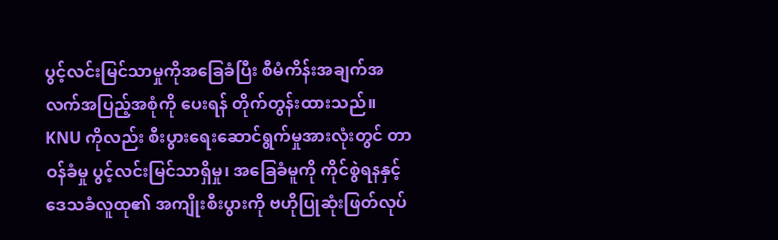ပွင့်လင်းမြင်သာမှုကိုအခြေခံပြီး စီမံကိန်းအချက်အလက်အပြည့်အစုံကို ပေးရန် တိုက်တွန်းထားသည်။
KNU ကိုလည်း စီးပွားရေးဆောင်ရွက်မှုအားလုံးတွင် တာဝန်ခံမှု ပွင့်လင်းမြင်သာရှိမှု၊ အခြေခံမူကို ကိုင်စွဲရနနှင့် ဒေသခံလူထု၏ အကျိုးစီးပွားကို ဗဟိုပြုဆုံးဖြတ်လုပ်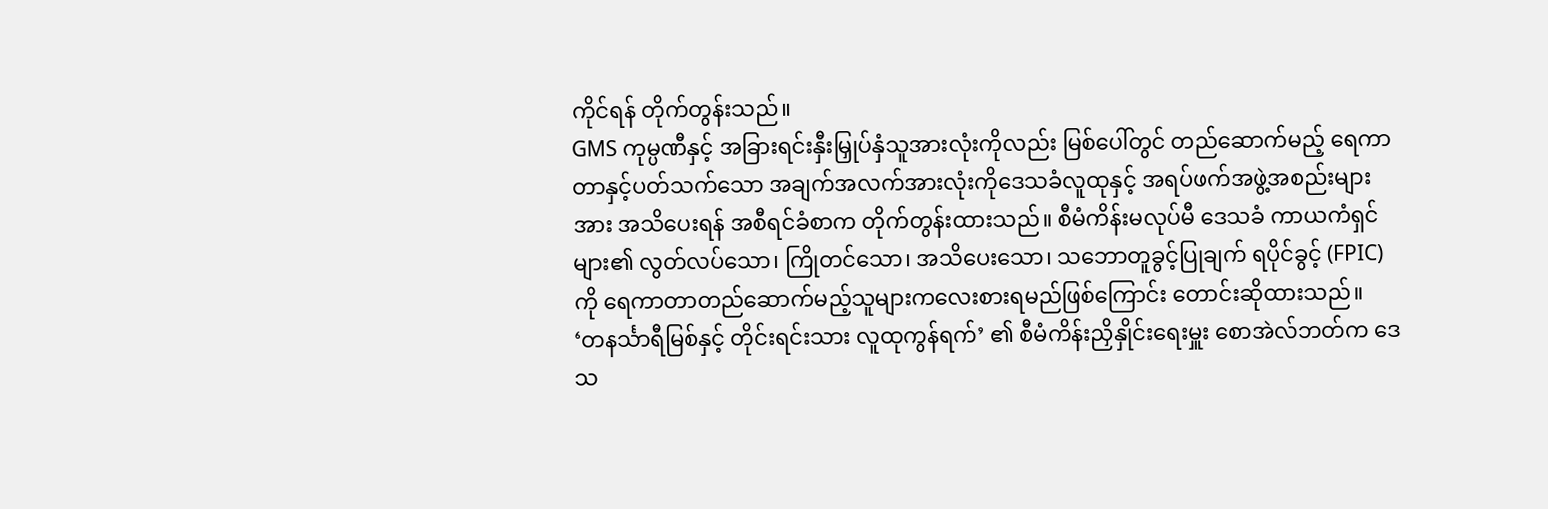ကိုင်ရန် တိုက်တွန်းသည်။
GMS ကုမ္ပဏီနှင့် အခြားရင်းနှီးမြှုပ်နှံသူအားလုံးကိုလည်း မြစ်ပေါ်တွင် တည်ဆောက်မည့် ရေကာတာနှင့်ပတ်သက်သော အချက်အလက်အားလုံးကိုဒေသခံလူထုနှင့် အရပ်ဖက်အဖွဲ့အစည်းများအား အသိပေးရန် အစီရင်ခံစာက တိုက်တွန်းထားသည်။ စီမံကိန်းမလုပ်မီ ဒေသခံ ကာယကံရှင်များ၏ လွတ်လပ်သော၊ ကြိုတင်သော၊ အသိပေးသော၊ သဘောတူခွင့်ပြုချက် ရပိုင်ခွင့် (FPIC) ကို ရေကာတာတည်ဆောက်မည့်သူများကလေးစားရမည်ဖြစ်ကြောင်း တောင်းဆိုထားသည်။
‘တနင်္သာရီမြစ်နှင့် တိုင်းရင်းသား လူထုကွန်ရက်’ ၏ စီမံကိန်းညှိနှိုင်းရေးမှူး စောအဲလ်ဘတ်က ဒေသ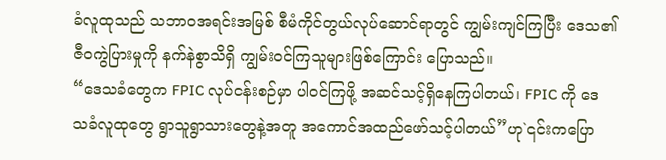ခံလူထုသည် သဘာဝအရင်းအမြစ် စီမံကိုင်တွယ်လုပ်ဆောင်ရာတွင် ကျွမ်းကျင်ကြပြီး ဒေသ၏ ဇီဝကွဲပြားမှုကို နက်နဲစွာသိရှိ ကျွမ်းဝင်ကြသူများဖြစ်ကြောင်း ပြောသည်။
“ဒေသခံတွေက FPIC လုပ်ငန်းစဉ်မှာ ပါဝင်ကြဖို့ အဆင်သင့်ရှိနေကြပါတယ်၊ FPIC ကို ဒေသခံလူထုတွေ ရွာသူရွာသားတွေနဲ့အတူ အကောင်အထည်ဖော်သင့်ပါတယ်”ဟု`၎င်းကပြော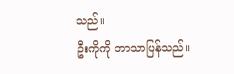သည်။
ဦးကိုကို ဘာသာပြန်သည်။